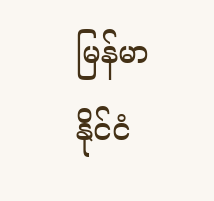မြန်မာနိုင်ငံ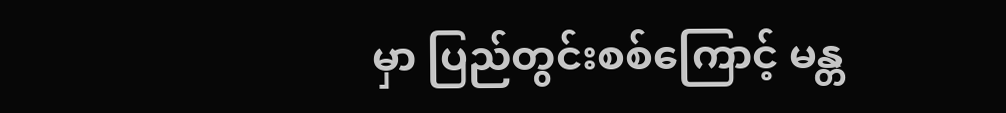မှာ ပြည်တွင်းစစ်ကြောင့် မန္တ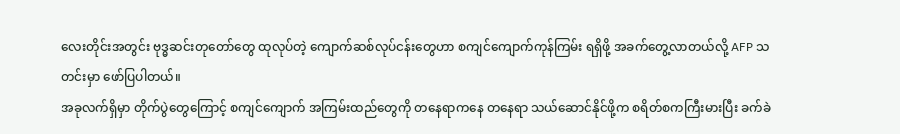လေးတိုင်းအတွင်း ဗုဒ္ဓဆင်းတုတော်တွေ ထုလုပ်တဲ့ ကျောက်ဆစ်လုပ်ငန်းတွေဟာ စကျင်ကျောက်ကုန်ကြမ်း ရရှိဖို့ အခက်တွေ့လာတယ်လို့ AFP သတင်းမှာ ဖော်ပြပါတယ်။
အခုလက်ရှိမှာ တိုက်ပွဲတွေကြောင့် စကျင်ကျောက် အကြမ်းထည်တွေကို တနေရာကနေ တနေရာ သယ်ဆောင်နိုင်ဖို့က စရိတ်စကကြီးမားပြီး ခက်ခဲ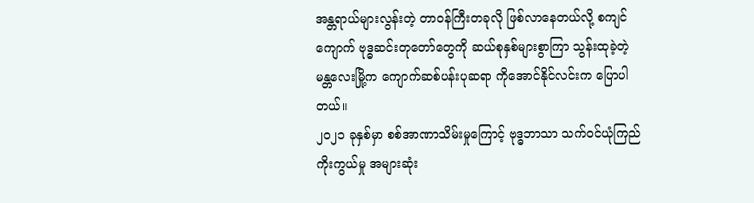အန္တရာယ်များလွန်းတဲ့ တာဝန်ကြီးတခုလို ဖြစ်လာနေတယ်လို့ စကျင်ကျောက် ဗုဒ္ဓဆင်းတုတော်တွေကို ဆယ်စုနှစ်များစွာကြာ သွန်းထုခဲ့တဲ့ မန္တလေးမြို့က ကျောက်ဆစ်ပန်းပုဆရာ ကိုအောင်နိုင်လင်းက ပြောပါတယ်။
၂၀၂၁ ခုနှစ်မှာ စစ်အာဏာသိမ်းမှုကြောင့် ဗုဒ္ဓဘာသာ သက်ဝင်ယုံကြည် ကိုးကွယ်မှု အများဆုံး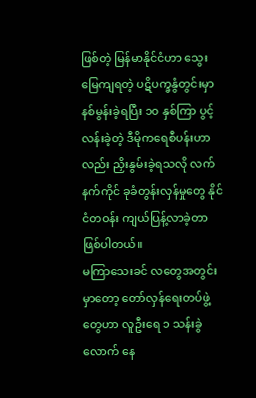ဖြစ်တဲ့ မြန်မာနိုင်ငံဟာ သွေးမြေကျရတဲ့ ပဋိပက္ခနွံတွင်းမှာ နစ်မွန်းခဲ့ရပြီး ၁၀ နှစ်ကြာ ပွင့်လန်းခဲ့တဲ့ ဒီမိုကရေစီပန်းဟာလည်း ညှိးနွမ်းခဲ့ရသလို လက်နက်ကိုင် ခုခံတွန်းလှန်မှုတွေ နိုင်ငံတဝန်း ကျယ်ပြန့်လာခဲ့တာ ဖြစ်ပါတယ်။
မကြာသေးခင် လတွေအတွင်းမှာတော့ တော်လှန်ရေးတပ်ဖွဲ့တွေဟာ လူဦးရေ ၁ သန်းခွဲလောက် နေ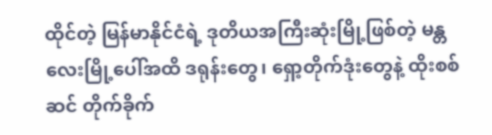ထိုင်တဲ့ မြန်မာနိုင်ငံရဲ့ ဒုတိယအကြီးဆုံးမြို့ဖြစ်တဲ့ မန္တလေးမြို့ပေါ်အထိ ဒရုန်းတွေ၊ ရှော့တိုက်ဒုံးတွေနဲ့ ထိုးစစ်ဆင် တိုက်ခိုက်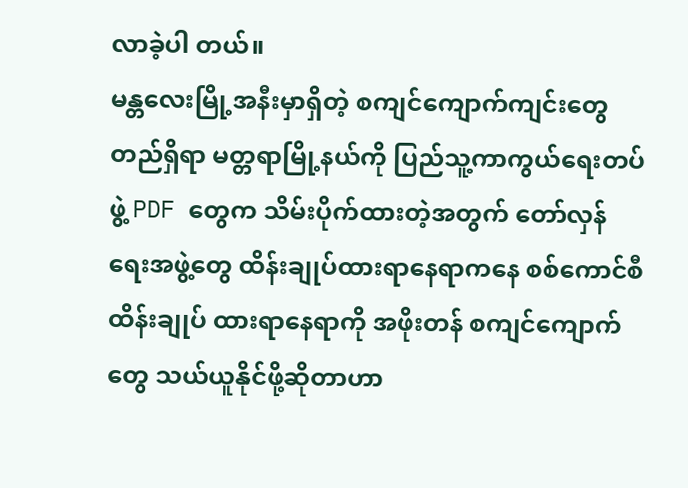လာခဲ့ပါ တယ်။
မန္တလေးမြို့အနီးမှာရှိတဲ့ စကျင်ကျောက်ကျင်းတွေ တည်ရှိရာ မတ္တရာမြို့နယ်ကို ပြည်သူ့ကာကွယ်ရေးတပ်ဖွဲ့ PDF တွေက သိမ်းပိုက်ထားတဲ့အတွက် တော်လှန်ရေးအဖွဲ့တွေ ထိန်းချုပ်ထားရာနေရာကနေ စစ်ကောင်စီထိန်းချုပ် ထားရာနေရာကို အဖိုးတန် စကျင်ကျောက်တွေ သယ်ယူနိုင်ဖို့ဆိုတာဟာ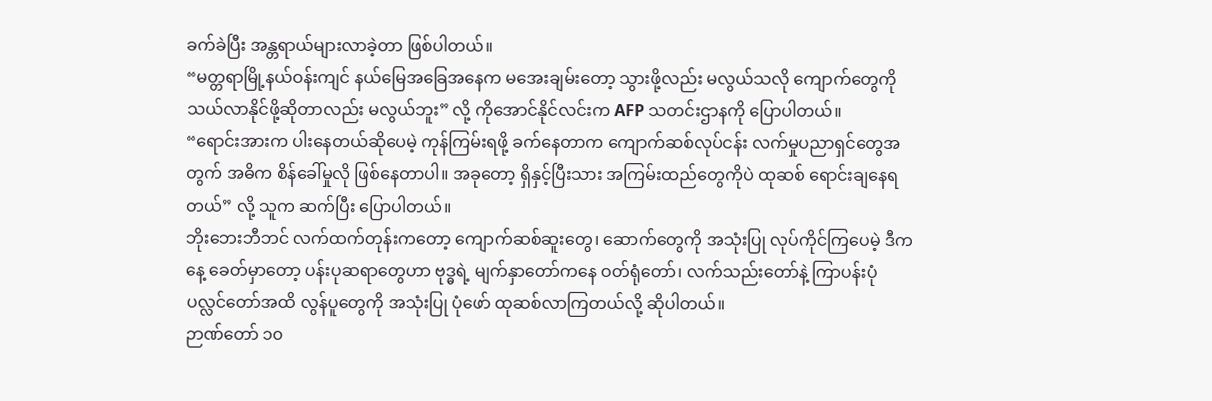ခက်ခဲပြီး အန္တရာယ်များလာခဲ့တာ ဖြစ်ပါတယ်။
“မတ္တရာမြို့နယ်ဝန်းကျင် နယ်မြေအခြေအနေက မအေးချမ်းတော့ သွားဖို့လည်း မလွယ်သလို ကျောက်တွေကို သယ်လာနိုင်ဖို့ဆိုတာလည်း မလွယ်ဘူး” လို့ ကိုအောင်နိုင်လင်းက AFP သတင်းဌာနကို ပြောပါတယ်။
“ရောင်းအားက ပါးနေတယ်ဆိုပေမဲ့ ကုန်ကြမ်းရဖို့ ခက်နေတာက ကျောက်ဆစ်လုပ်ငန်း လက်မှုပညာရှင်တွေအတွက် အဓိက စိန်ခေါ်မှုလို ဖြစ်နေတာပါ။ အခုတော့ ရှိနှင့်ပြီးသား အကြမ်းထည်တွေကိုပဲ ထုဆစ် ရောင်းချနေရတယ်” လို့ သူက ဆက်ပြီး ပြောပါတယ်။
ဘိုးဘေးဘီဘင် လက်ထက်တုန်းကတော့ ကျောက်ဆစ်ဆူးတွေ၊ ဆောက်တွေကို အသုံးပြု လုပ်ကိုင်ကြပေမဲ့ ဒီကနေ့ ခေတ်မှာတော့ ပန်းပုဆရာတွေဟာ ဗုဒ္ဓရဲ့ မျက်နှာတော်ကနေ ဝတ်ရုံတော်၊ လက်သည်းတော်နဲ့ ကြာပန်းပုံ ပလ္လင်တော်အထိ လွန်ပူတွေကို အသုံးပြု ပုံဖော် ထုဆစ်လာကြတယ်လို့ ဆိုပါတယ်။
ဉာဏ်တော် ၁၀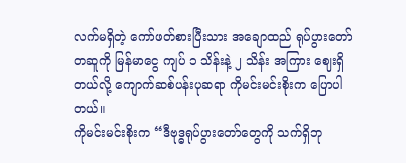လက်မရှိတဲ့ ကော်ဖတ်စားပြီးသား အချောထည် ရုပ်ပွားတော်တဆူကို မြန်မာငွေ ကျပ် ၁ သိန်းနဲ့ ၂ သိန်း အကြား ဈေးရှိတယ်လို့ ကျောက်ဆစ်ပန်းပုဆရာ ကိုမင်းမင်းစိုးက ပြောပါတယ်။
ကိုမင်းမင်းစိုးက “ဒီဗုဒ္ဓရုပ်ပွားတော်တွေကို သက်ရှိဘု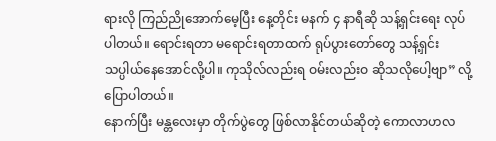ရားလို ကြည်ညိုအောက်မေ့ပြီး နေ့တိုင်း မနက် ၄ နာရီဆို သန့်ရှင်းရေး လုပ်ပါတယ်။ ရောင်းရတာ မရောင်းရတာထက် ရုပ်ပွားတော်တွေ သန့်ရှင်း သပ္ပါယ်နေအောင်လို့ပါ။ ကုသိုလ်လည်းရ ဝမ်းလည်းဝ ဆိုသလိုပေါ့ဗျာ” လို့ ပြောပါတယ်။
နောက်ပြီး မန္တလေးမှာ တိုက်ပွဲတွေ ဖြစ်လာနိုင်တယ်ဆိုတဲ့ ကောလာဟလ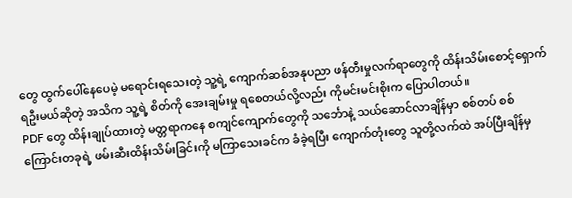တွေ ထွက်ပေါ်နေပေမဲ့ မရောင်းရသေးတဲ့ သူ့ရဲ့ ကျောက်ဆစ်အနုပညာ ဖန်တီးမှုလက်ရာတွေကို ထိန်းသိမ်းစောင့်ရှောက်ရဦးမယ်ဆိုတဲ့ အသိက သူ့ရဲ့ စိတ်ကို အေးချမ်းမှု ရစေတယ်လို့လည်း ကိုမင်းမင်းစိုးက ပြောပါတယ်။
PDF တွေ ထိန်းချုပ်ထားတဲ့ မတ္တရာကနေ စကျင်ကျောက်တွေကို သင်္ဘောနဲ့ သယ်ဆောင်လာချိန်မှာ စစ်တပ် စစ်ကြောင်းတခုရဲ့ ဖမ်းဆီးထိန်းသိမ်းခြင်းကို မကြာသေးခင်က ခံခဲ့ရပြီး ကျောက်တုံးတွေ သူတို့လက်ထဲ အပ်ပြီးချိန်မှ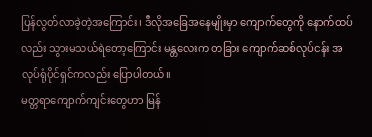ပြန်လွတ်လာခဲ့တဲ့အကြောင်း၊ ဒီလိုအခြေအနေမျိုးမှာ ကျောက်တွေကို နောက်ထပ်လည်း သွားမသယ်ရဲတော့ကြောင်း မန္တလေးက တခြား ကျောက်ဆစ်လုပ်ငန်း အလုပ်ရုံပိုင်ရှင်ကလည်း ပြောပါတယ်။
မတ္တရာကျောက်ကျင်းတွေဟာ မြန်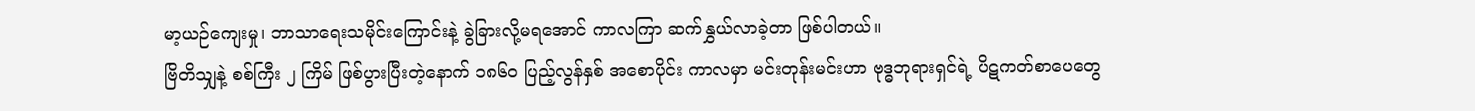မာ့ယဉ်ကျေးမှု၊ ဘာသာရေးသမိုင်းကြောင်းနဲ့ ခွဲခြားလို့မရအောင် ကာလကြာ ဆက်နွှယ်လာခဲ့တာ ဖြစ်ပါတယ်။
ဗြိတိသျှနဲ့ စစ်ကြီး ၂ ကြိမ် ဖြစ်ပွားပြီးတဲ့နောက် ၁၈၆၀ ပြည့်လွန်နှစ် အစောပိုင်း ကာလမှာ မင်းတုန်းမင်းဟာ ဗုဒ္ဓဘုရားရှင်ရဲ့ ပိဋကတ်စာပေတွေ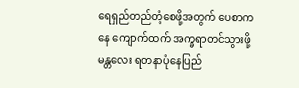ရေရှည်တည်တံ့စေဖို့အတွက် ပေစာကနေ ကျောက်ထက် အက္ခရာတင်သွားဖို့ မန္တလေး ရတနာပုံနေပြည်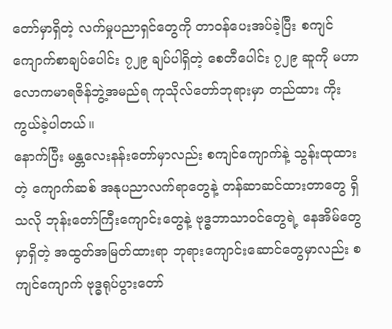တော်မှာရှိတဲ့ လက်မှုပညာရှင်တွေကို တာဝန်ပေးအပ်ခဲ့ပြီး စကျင်ကျောက်စာချပ်ပေါင်း ၇၂၉ ချပ်ပါရှိတဲ့ စေတီပေါင်း ၇၂၉ ဆူကို မဟာလောကမာရဇိန်ဘွဲ့အမည်ရ ကုသိုလ်တော်ဘုရားမှာ တည်ထား ကိုးကွယ်ခဲ့ပါတယ်။
နောက်ပြီး မန္တလေးနန်းတော်မှာလည်း စကျင်ကျောက်နဲ့ သွန်းထုထားတဲ့ ကျောက်ဆစ် အနုပညာလက်ရာတွေနဲ့ တန်ဆာဆင်ထားတာတွေ ရှိသလို ဘုန်းတော်ကြီးကျောင်းတွေနဲ့ ဗုဒ္ဓဘာသာဝင်တွေရဲ့ နေအိမ်တွေမှာရှိတဲ့ အထွတ်အမြတ်ထားရာ ဘုရားကျောင်းဆောင်တွေမှာလည်း စကျင်ကျောက် ဗုဒ္ဓရုပ်ပွားတော်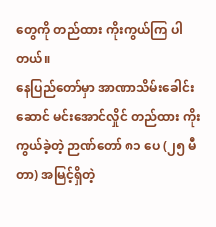တွေကို တည်ထား ကိုးကွယ်ကြ ပါတယ်။
နေပြည်တော်မှာ အာဏာသိမ်းခေါင်းဆောင် မင်းအောင်လှိုင် တည်ထား ကိုးကွယ်ခဲ့တဲ့ ဉာဏ်တော် ၈၁ ပေ (၂၅ မီတာ) အမြင့်ရှိတဲ့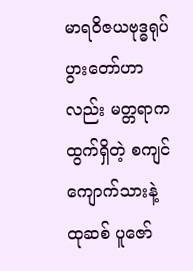မာရဝိဇယဗုဒ္ဓရုပ်ပွားတော်ဟာလည်း မတ္တရာက ထွက်ရှိတဲ့ စကျင်ကျောက်သားနဲ့ ထုဆစ် ပူဇော်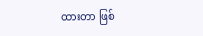ထားတာ ဖြစ်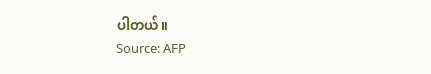ပါတယ်။
Source: AFP